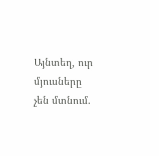Այնտեղ, ուր մյուսները չեն մտնում.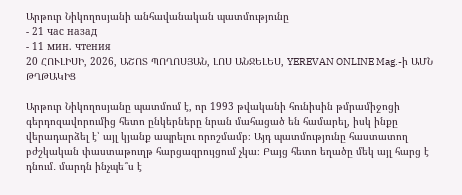Արթուր Նիկողոսյանի անհավանական պատմությունը
- 21 час назад
- 11 мин. чтения
20 ՀՈՒԼԻՍԻ, 2026, ԱՇՈՏ ՊՈՂՈՍՅԱՆ, ԼՈՍ ԱՆՋԵԼԵՍ, YEREVAN ONLINE Mag.-ի ԱՄՆ ԹՂԹԱԿԻՑ

Արթուր Նիկողոսյանը պատմում է, որ 1993 թվականի հունիսին թմրամիջոցի գերդոզավորումից հետո ընկերները նրան մահացած են համարել, իսկ ինքը վերադարձել է՝ այլ կյանք ապրելու որոշմամբ։ Այդ պատմությունը հաստատող բժշկական փաստաթուղթ հարցազրույցում չկա։ Բայց հետո եղածը մեկ այլ հարց է դնում․ մարդն ինչպե՞ս է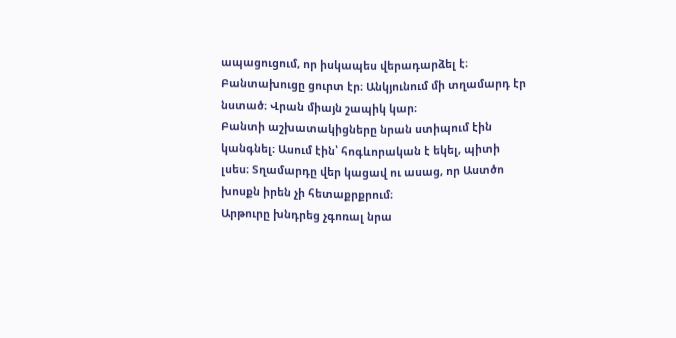ապացուցում, որ իսկապես վերադարձել է։
Բանտախուցը ցուրտ էր։ Անկյունում մի տղամարդ էր նստած։ Վրան միայն շապիկ կար։
Բանտի աշխատակիցները նրան ստիպում էին կանգնել։ Ասում էին՝ հոգևորական է եկել, պիտի լսես։ Տղամարդը վեր կացավ ու ասաց, որ Աստծո խոսքն իրեն չի հետաքրքրում։
Արթուրը խնդրեց չգոռալ նրա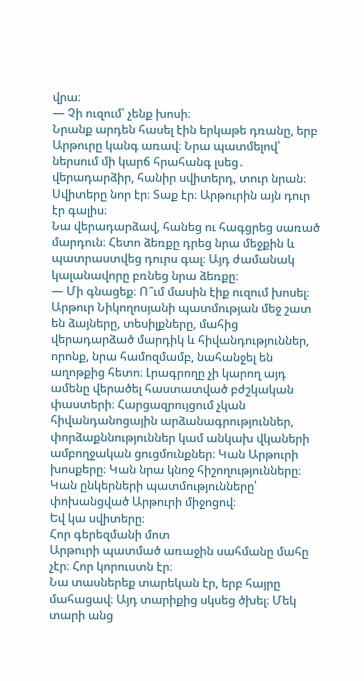վրա։
— Չի ուզում՝ չենք խոսի։
Նրանք արդեն հասել էին երկաթե դռանը, երբ Արթուրը կանգ առավ։ Նրա պատմելով՝ ներսում մի կարճ հրահանգ լսեց․ վերադարձիր, հանիր սվիտերդ, տուր նրան։
Սվիտերը նոր էր։ Տաք էր։ Արթուրին այն դուր էր գալիս։
Նա վերադարձավ, հանեց ու հագցրեց սառած մարդուն։ Հետո ձեռքը դրեց նրա մեջքին և պատրաստվեց դուրս գալ։ Այդ ժամանակ կալանավորը բռնեց նրա ձեռքը։
— Մի գնացեք։ Ո՞ւմ մասին էիք ուզում խոսել։
Արթուր Նիկողոսյանի պատմության մեջ շատ են ձայները, տեսիլքները, մահից վերադարձած մարդիկ և հիվանդություններ, որոնք, նրա համոզմամբ, նահանջել են աղոթքից հետո։ Լրագրողը չի կարող այդ ամենը վերածել հաստատված բժշկական փաստերի։ Հարցազրույցում չկան հիվանդանոցային արձանագրություններ, փորձաքննություններ կամ անկախ վկաների ամբողջական ցուցմունքներ։ Կան Արթուրի խոսքերը։ Կան նրա կնոջ հիշողությունները։ Կան ընկերների պատմությունները՝ փոխանցված Արթուրի միջոցով։
Եվ կա սվիտերը։
Հոր գերեզմանի մոտ
Արթուրի պատմած առաջին սահմանը մահը չէր։ Հոր կորուստն էր։
Նա տասներեք տարեկան էր, երբ հայրը մահացավ։ Այդ տարիքից սկսեց ծխել։ Մեկ տարի անց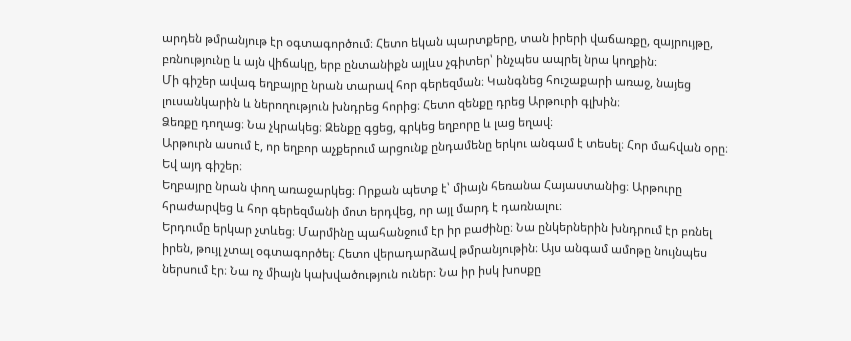արդեն թմրանյութ էր օգտագործում։ Հետո եկան պարտքերը, տան իրերի վաճառքը, զայրույթը, բռնությունը և այն վիճակը, երբ ընտանիքն այլևս չգիտեր՝ ինչպես ապրել նրա կողքին։
Մի գիշեր ավագ եղբայրը նրան տարավ հոր գերեզման։ Կանգնեց հուշաքարի առաջ, նայեց լուսանկարին և ներողություն խնդրեց հորից։ Հետո զենքը դրեց Արթուրի գլխին։
Ձեռքը դողաց։ Նա չկրակեց։ Զենքը գցեց, գրկեց եղբորը և լաց եղավ։
Արթուրն ասում է, որ եղբոր աչքերում արցունք ընդամենը երկու անգամ է տեսել։ Հոր մահվան օրը։ Եվ այդ գիշեր։
Եղբայրը նրան փող առաջարկեց։ Որքան պետք է՝ միայն հեռանա Հայաստանից։ Արթուրը հրաժարվեց և հոր գերեզմանի մոտ երդվեց, որ այլ մարդ է դառնալու։
Երդումը երկար չտևեց։ Մարմինը պահանջում էր իր բաժինը։ Նա ընկերներին խնդրում էր բռնել իրեն, թույլ չտալ օգտագործել։ Հետո վերադարձավ թմրանյութին։ Այս անգամ ամոթը նույնպես ներսում էր։ Նա ոչ միայն կախվածություն ուներ։ Նա իր իսկ խոսքը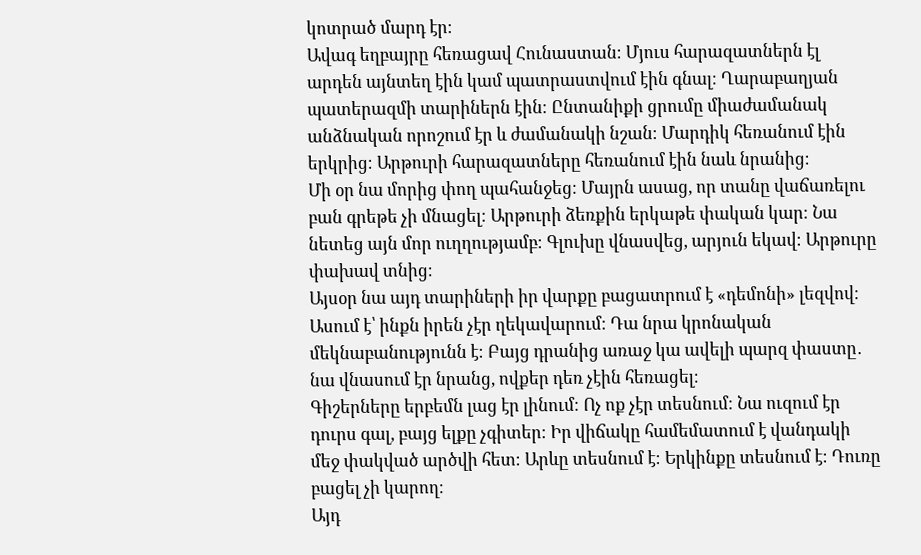կոտրած մարդ էր։
Ավագ եղբայրը հեռացավ Հունաստան։ Մյուս հարազատներն էլ արդեն այնտեղ էին կամ պատրաստվում էին գնալ։ Ղարաբաղյան պատերազմի տարիներն էին։ Ընտանիքի ցրումը միաժամանակ անձնական որոշում էր և ժամանակի նշան։ Մարդիկ հեռանում էին երկրից։ Արթուրի հարազատները հեռանում էին նաև նրանից։
Մի օր նա մորից փող պահանջեց։ Մայրն ասաց, որ տանը վաճառելու բան գրեթե չի մնացել։ Արթուրի ձեռքին երկաթե փական կար։ Նա նետեց այն մոր ուղղությամբ։ Գլուխը վնասվեց, արյուն եկավ։ Արթուրը փախավ տնից։
Այսօր նա այդ տարիների իր վարքը բացատրում է «դեմոնի» լեզվով։ Ասում է՝ ինքն իրեն չէր ղեկավարում։ Դա նրա կրոնական մեկնաբանությունն է։ Բայց դրանից առաջ կա ավելի պարզ փաստը․ նա վնասում էր նրանց, ովքեր դեռ չէին հեռացել։
Գիշերները երբեմն լաց էր լինում։ Ոչ ոք չէր տեսնում։ Նա ուզում էր դուրս գալ, բայց ելքը չգիտեր։ Իր վիճակը համեմատում է վանդակի մեջ փակված արծվի հետ։ Արևը տեսնում է։ Երկինքը տեսնում է։ Դուռը բացել չի կարող։
Այդ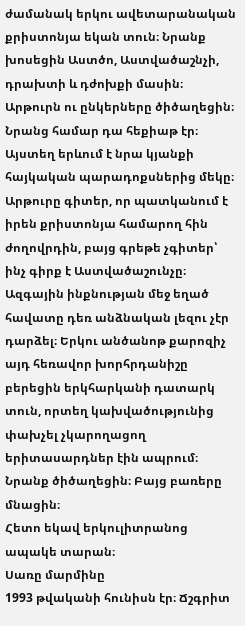ժամանակ երկու ավետարանական քրիստոնյա եկան տուն։ Նրանք խոսեցին Աստծո, Աստվածաշնչի, դրախտի և դժոխքի մասին։ Արթուրն ու ընկերները ծիծաղեցին։ Նրանց համար դա հեքիաթ էր։
Այստեղ երևում է նրա կյանքի հայկական պարադոքսներից մեկը։ Արթուրը գիտեր, որ պատկանում է իրեն քրիստոնյա համարող հին ժողովրդին, բայց գրեթե չգիտեր՝ ինչ գիրք է Աստվածաշունչը։ Ազգային ինքնության մեջ եղած հավատը դեռ անձնական լեզու չէր դարձել։ Երկու անծանոթ քարոզիչ այդ հեռավոր խորհրդանիշը բերեցին երկհարկանի դատարկ տուն, որտեղ կախվածությունից փախչել չկարողացող երիտասարդներ էին ապրում։ Նրանք ծիծաղեցին։ Բայց բառերը մնացին։
Հետո եկավ երկուլիտրանոց ապակե տարան։
Սառը մարմինը
1993 թվականի հունիսն էր։ Ճշգրիտ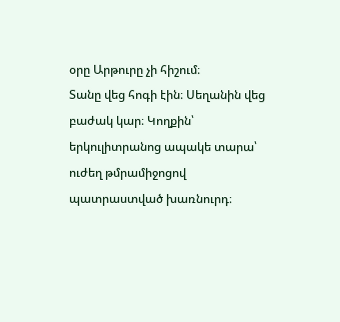օրը Արթուրը չի հիշում։
Տանը վեց հոգի էին։ Սեղանին վեց բաժակ կար։ Կողքին՝ երկուլիտրանոց ապակե տարա՝ ուժեղ թմրամիջոցով պատրաստված խառնուրդ։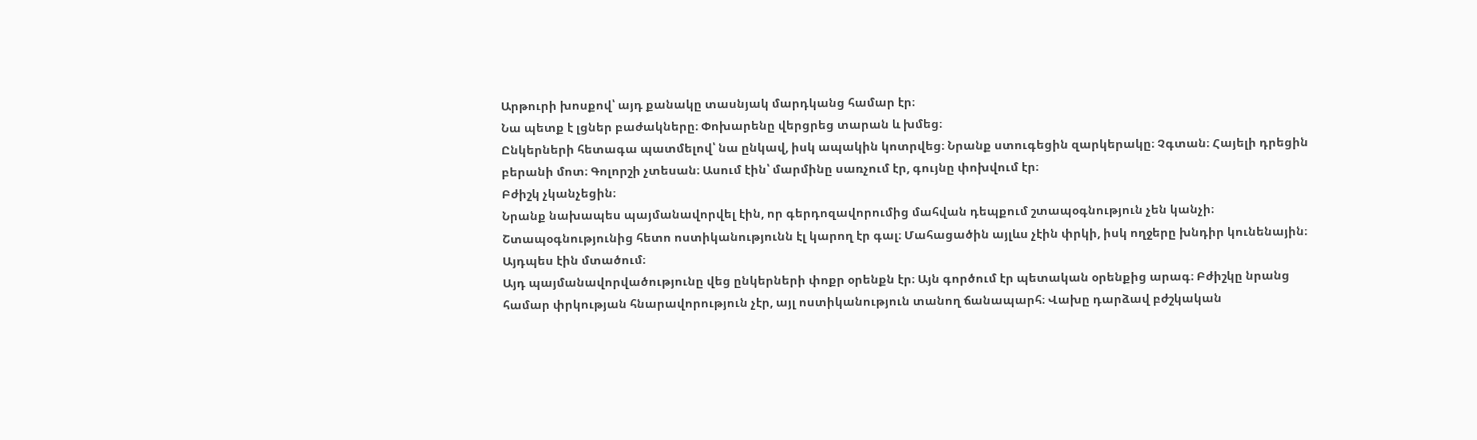Արթուրի խոսքով՝ այդ քանակը տասնյակ մարդկանց համար էր։
Նա պետք է լցներ բաժակները։ Փոխարենը վերցրեց տարան և խմեց։
Ընկերների հետագա պատմելով՝ նա ընկավ, իսկ ապակին կոտրվեց։ Նրանք ստուգեցին զարկերակը։ Չգտան։ Հայելի դրեցին բերանի մոտ։ Գոլորշի չտեսան։ Ասում էին՝ մարմինը սառչում էր, գույնը փոխվում էր։
Բժիշկ չկանչեցին։
Նրանք նախապես պայմանավորվել էին, որ գերդոզավորումից մահվան դեպքում շտապօգնություն չեն կանչի։ Շտապօգնությունից հետո ոստիկանությունն էլ կարող էր գալ։ Մահացածին այլևս չէին փրկի, իսկ ողջերը խնդիր կունենային։ Այդպես էին մտածում։
Այդ պայմանավորվածությունը վեց ընկերների փոքր օրենքն էր։ Այն գործում էր պետական օրենքից արագ։ Բժիշկը նրանց համար փրկության հնարավորություն չէր, այլ ոստիկանություն տանող ճանապարհ։ Վախը դարձավ բժշկական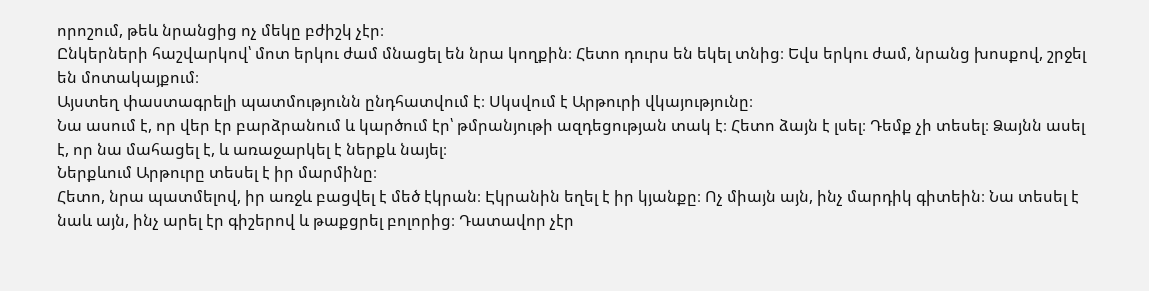որոշում, թեև նրանցից ոչ մեկը բժիշկ չէր։
Ընկերների հաշվարկով՝ մոտ երկու ժամ մնացել են նրա կողքին։ Հետո դուրս են եկել տնից։ Եվս երկու ժամ, նրանց խոսքով, շրջել են մոտակայքում։
Այստեղ փաստագրելի պատմությունն ընդհատվում է։ Սկսվում է Արթուրի վկայությունը։
Նա ասում է, որ վեր էր բարձրանում և կարծում էր՝ թմրանյութի ազդեցության տակ է։ Հետո ձայն է լսել։ Դեմք չի տեսել։ Ձայնն ասել է, որ նա մահացել է, և առաջարկել է ներքև նայել։
Ներքևում Արթուրը տեսել է իր մարմինը։
Հետո, նրա պատմելով, իր առջև բացվել է մեծ էկրան։ Էկրանին եղել է իր կյանքը։ Ոչ միայն այն, ինչ մարդիկ գիտեին։ Նա տեսել է նաև այն, ինչ արել էր գիշերով և թաքցրել բոլորից։ Դատավոր չէր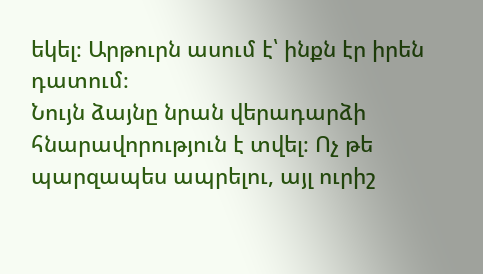եկել։ Արթուրն ասում է՝ ինքն էր իրեն դատում։
Նույն ձայնը նրան վերադարձի հնարավորություն է տվել։ Ոչ թե պարզապես ապրելու, այլ ուրիշ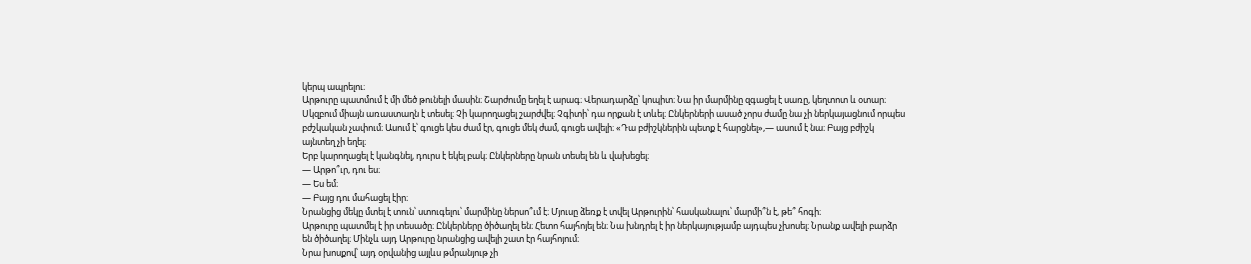կերպ ապրելու։
Արթուրը պատմում է մի մեծ թունելի մասին։ Շարժումը եղել է արագ։ Վերադարձը՝ կոպիտ։ Նա իր մարմինը զգացել է սառը, կեղտոտ և օտար։ Սկզբում միայն առաստաղն է տեսել։ Չի կարողացել շարժվել։ Չգիտի՝ դա որքան է տևել։ Ընկերների ասած չորս ժամը նա չի ներկայացնում որպես բժշկական չափում։ Ասում է՝ գուցե կես ժամ էր, գուցե մեկ ժամ, գուցե ավելի։ «Դա բժիշկներին պետք է հարցնել»,— ասում է նա։ Բայց բժիշկ այնտեղ չի եղել։
Երբ կարողացել է կանգնել, դուրս է եկել բակ։ Ընկերները նրան տեսել են և վախեցել։
— Արթո՞ւր, դու ես։
— Ես եմ։
— Բայց դու մահացել էիր։
Նրանցից մեկը մտել է տուն՝ ստուգելու՝ մարմինը ներսո՞ւմ է։ Մյուսը ձեռք է տվել Արթուրին՝ հասկանալու՝ մարմի՞ն է, թե՞ հոգի։
Արթուրը պատմել է իր տեսածը։ Ընկերները ծիծաղել են։ Հետո հայհոյել են։ Նա խնդրել է իր ներկայությամբ այդպես չխոսել։ Նրանք ավելի բարձր են ծիծաղել։ Մինչև այդ Արթուրը նրանցից ավելի շատ էր հայհոյում։
Նրա խոսքով՝ այդ օրվանից այլևս թմրանյութ չի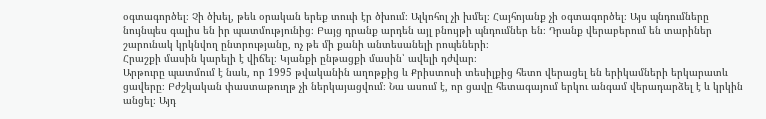օգտագործել։ Չի ծխել, թեև օրական երեք տուփ էր ծխում։ Ալկոհոլ չի խմել։ Հայհոյանք չի օգտագործել։ Այս պնդումները նույնպես գալիս են իր պատմությունից։ Բայց դրանք արդեն այլ բնույթի պնդումներ են։ Դրանք վերաբերում են տարիներ շարունակ կրկնվող ընտրությանը, ոչ թե մի քանի անտեսանելի րոպեների։
Հրաշքի մասին կարելի է վիճել։ Կյանքի ընթացքի մասին՝ ավելի դժվար։
Արթուրը պատմում է նաև, որ 1995 թվականին աղոթքից և Քրիստոսի տեսիլքից հետո վերացել են երիկամների երկարատև ցավերը։ Բժշկական փաստաթուղթ չի ներկայացվում։ Նա ասում է, որ ցավը հետագայում երկու անգամ վերադարձել է և կրկին անցել։ Այդ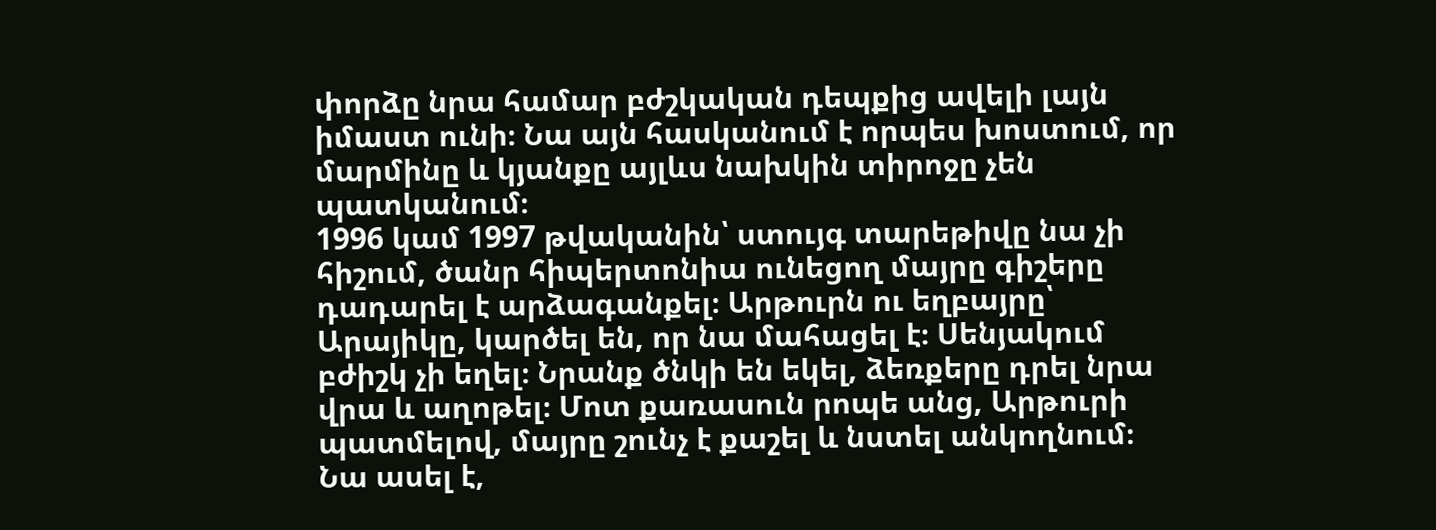փորձը նրա համար բժշկական դեպքից ավելի լայն իմաստ ունի։ Նա այն հասկանում է որպես խոստում, որ մարմինը և կյանքը այլևս նախկին տիրոջը չեն պատկանում։
1996 կամ 1997 թվականին՝ ստույգ տարեթիվը նա չի հիշում, ծանր հիպերտոնիա ունեցող մայրը գիշերը դադարել է արձագանքել։ Արթուրն ու եղբայրը՝ Արայիկը, կարծել են, որ նա մահացել է։ Սենյակում բժիշկ չի եղել։ Նրանք ծնկի են եկել, ձեռքերը դրել նրա վրա և աղոթել։ Մոտ քառասուն րոպե անց, Արթուրի պատմելով, մայրը շունչ է քաշել և նստել անկողնում։ Նա ասել է,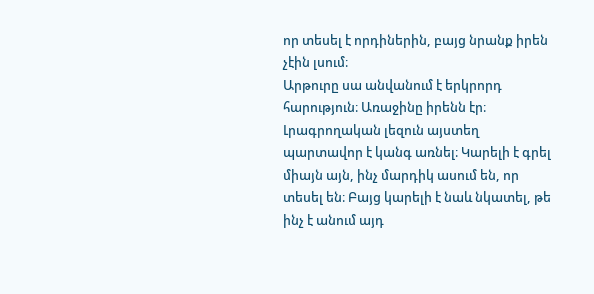որ տեսել է որդիներին, բայց նրանք իրեն չէին լսում։
Արթուրը սա անվանում է երկրորդ հարություն։ Առաջինը իրենն էր։
Լրագրողական լեզուն այստեղ պարտավոր է կանգ առնել։ Կարելի է գրել միայն այն, ինչ մարդիկ ասում են, որ տեսել են։ Բայց կարելի է նաև նկատել, թե ինչ է անում այդ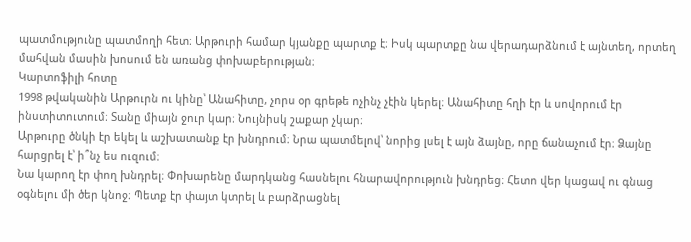պատմությունը պատմողի հետ։ Արթուրի համար կյանքը պարտք է։ Իսկ պարտքը նա վերադարձնում է այնտեղ, որտեղ մահվան մասին խոսում են առանց փոխաբերության։
Կարտոֆիլի հոտը
1998 թվականին Արթուրն ու կինը՝ Անահիտը, չորս օր գրեթե ոչինչ չէին կերել։ Անահիտը հղի էր և սովորում էր ինստիտուտում։ Տանը միայն ջուր կար։ Նույնիսկ շաքար չկար։
Արթուրը ծնկի էր եկել և աշխատանք էր խնդրում։ Նրա պատմելով՝ նորից լսել է այն ձայնը, որը ճանաչում էր։ Ձայնը հարցրել է՝ ի՞նչ ես ուզում։
Նա կարող էր փող խնդրել։ Փոխարենը մարդկանց հասնելու հնարավորություն խնդրեց։ Հետո վեր կացավ ու գնաց օգնելու մի ծեր կնոջ։ Պետք էր փայտ կտրել և բարձրացնել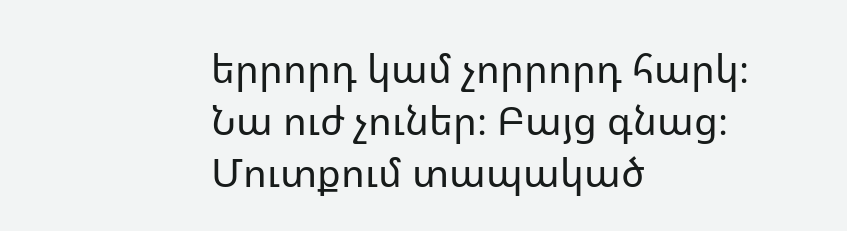երրորդ կամ չորրորդ հարկ։
Նա ուժ չուներ։ Բայց գնաց։
Մուտքում տապակած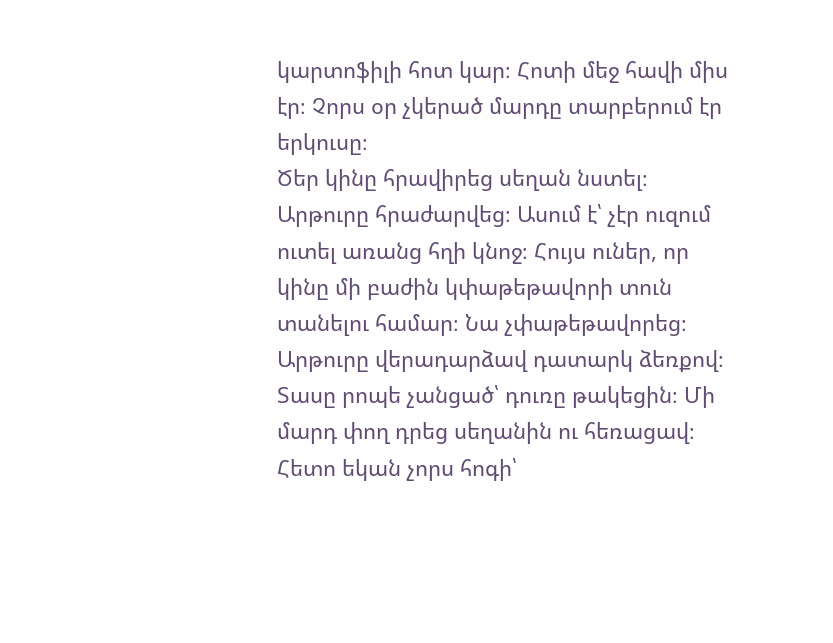կարտոֆիլի հոտ կար։ Հոտի մեջ հավի միս էր։ Չորս օր չկերած մարդը տարբերում էր երկուսը։
Ծեր կինը հրավիրեց սեղան նստել։ Արթուրը հրաժարվեց։ Ասում է՝ չէր ուզում ուտել առանց հղի կնոջ։ Հույս ուներ, որ կինը մի բաժին կփաթեթավորի տուն տանելու համար։ Նա չփաթեթավորեց։
Արթուրը վերադարձավ դատարկ ձեռքով։
Տասը րոպե չանցած՝ դուռը թակեցին։ Մի մարդ փող դրեց սեղանին ու հեռացավ։ Հետո եկան չորս հոգի՝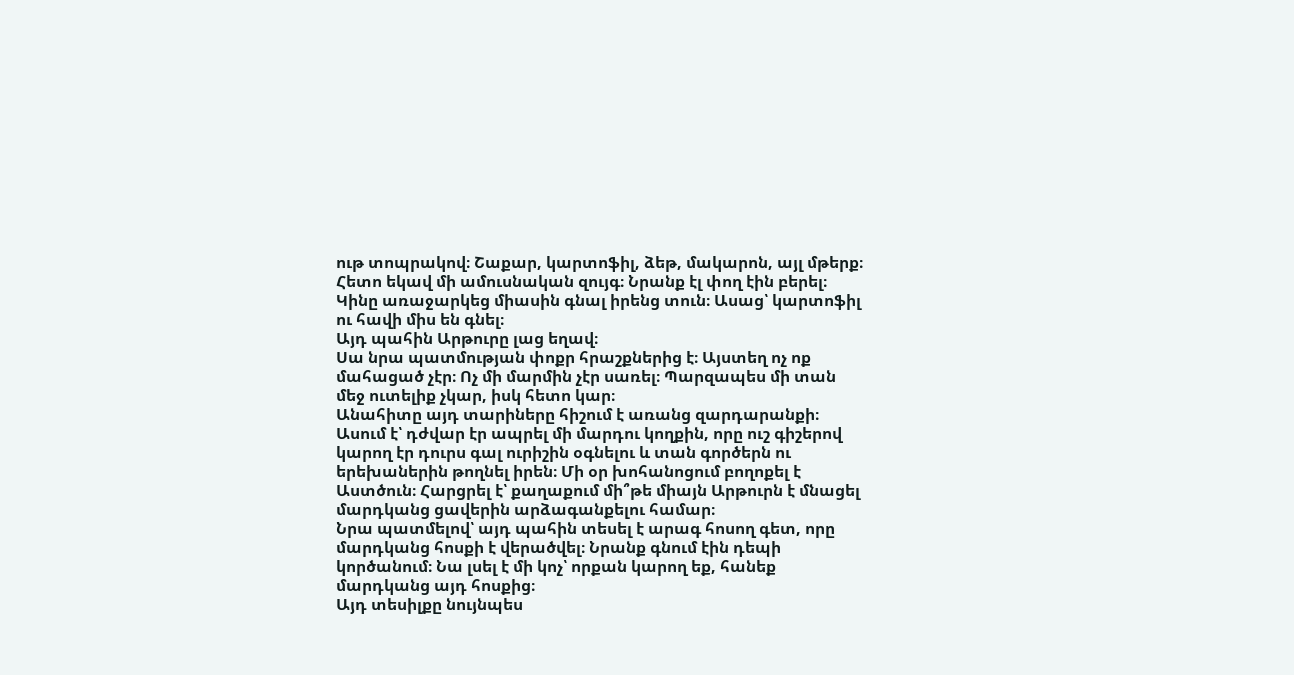ութ տոպրակով։ Շաքար, կարտոֆիլ, ձեթ, մակարոն, այլ մթերք։ Հետո եկավ մի ամուսնական զույգ։ Նրանք էլ փող էին բերել։ Կինը առաջարկեց միասին գնալ իրենց տուն։ Ասաց՝ կարտոֆիլ ու հավի միս են գնել։
Այդ պահին Արթուրը լաց եղավ։
Սա նրա պատմության փոքր հրաշքներից է։ Այստեղ ոչ ոք մահացած չէր։ Ոչ մի մարմին չէր սառել։ Պարզապես մի տան մեջ ուտելիք չկար, իսկ հետո կար։
Անահիտը այդ տարիները հիշում է առանց զարդարանքի։ Ասում է՝ դժվար էր ապրել մի մարդու կողքին, որը ուշ գիշերով կարող էր դուրս գալ ուրիշին օգնելու և տան գործերն ու երեխաներին թողնել իրեն։ Մի օր խոհանոցում բողոքել է Աստծուն։ Հարցրել է՝ քաղաքում մի՞թե միայն Արթուրն է մնացել մարդկանց ցավերին արձագանքելու համար։
Նրա պատմելով՝ այդ պահին տեսել է արագ հոսող գետ, որը մարդկանց հոսքի է վերածվել։ Նրանք գնում էին դեպի կործանում։ Նա լսել է մի կոչ՝ որքան կարող եք, հանեք մարդկանց այդ հոսքից։
Այդ տեսիլքը նույնպես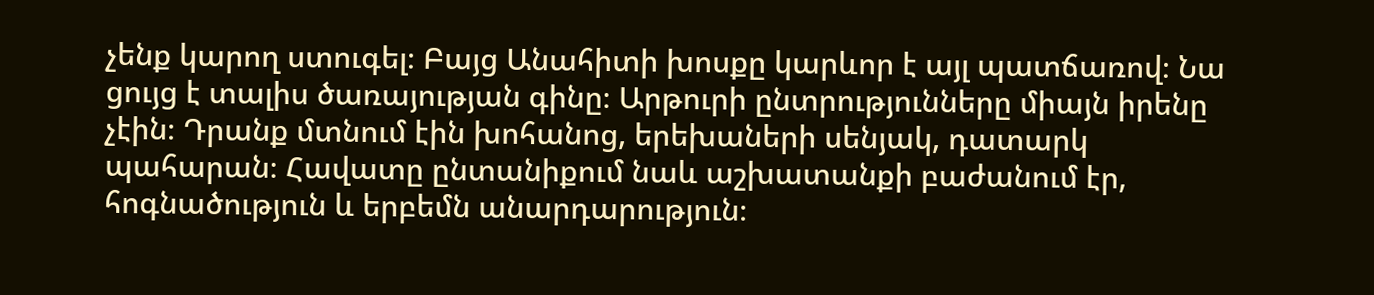չենք կարող ստուգել։ Բայց Անահիտի խոսքը կարևոր է այլ պատճառով։ Նա ցույց է տալիս ծառայության գինը։ Արթուրի ընտրությունները միայն իրենը չէին։ Դրանք մտնում էին խոհանոց, երեխաների սենյակ, դատարկ պահարան։ Հավատը ընտանիքում նաև աշխատանքի բաժանում էր, հոգնածություն և երբեմն անարդարություն։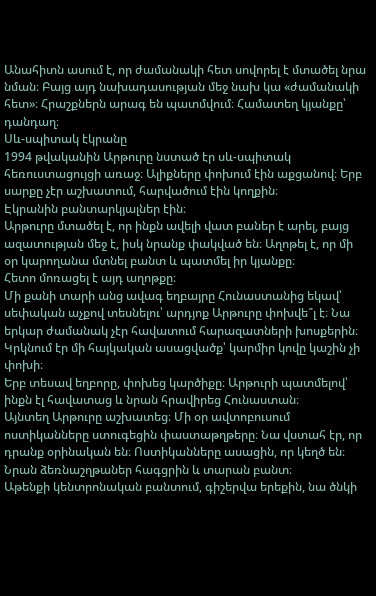Անահիտն ասում է, որ ժամանակի հետ սովորել է մտածել նրա նման։ Բայց այդ նախադասության մեջ նախ կա «ժամանակի հետ»։ Հրաշքներն արագ են պատմվում։ Համատեղ կյանքը՝ դանդաղ։
Սև-սպիտակ էկրանը
1994 թվականին Արթուրը նստած էր սև-սպիտակ հեռուստացույցի առաջ։ Ալիքները փոխում էին աքցանով։ Երբ սարքը չէր աշխատում, հարվածում էին կողքին։
Էկրանին բանտարկյալներ էին։
Արթուրը մտածել է, որ ինքն ավելի վատ բաներ է արել, բայց ազատության մեջ է, իսկ նրանք փակված են։ Աղոթել է, որ մի օր կարողանա մտնել բանտ և պատմել իր կյանքը։
Հետո մոռացել է այդ աղոթքը։
Մի քանի տարի անց ավագ եղբայրը Հունաստանից եկավ՝ սեփական աչքով տեսնելու՝ արդյոք Արթուրը փոխվե՞լ է։ Նա երկար ժամանակ չէր հավատում հարազատների խոսքերին։ Կրկնում էր մի հայկական ասացվածք՝ կարմիր կովը կաշին չի փոխի։
Երբ տեսավ եղբորը, փոխեց կարծիքը։ Արթուրի պատմելով՝ ինքն էլ հավատաց և նրան հրավիրեց Հունաստան։
Այնտեղ Արթուրը աշխատեց։ Մի օր ավտոբուսում ոստիկանները ստուգեցին փաստաթղթերը։ Նա վստահ էր, որ դրանք օրինական են։ Ոստիկանները ասացին, որ կեղծ են։ Նրան ձեռնաշղթաներ հագցրին և տարան բանտ։
Աթենքի կենտրոնական բանտում, գիշերվա երեքին, նա ծնկի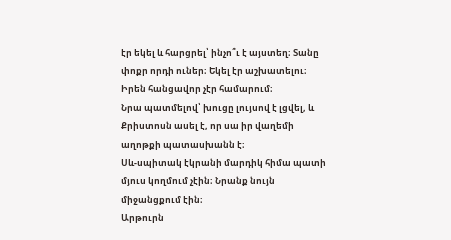էր եկել և հարցրել՝ ինչո՞ւ է այստեղ։ Տանը փոքր որդի ուներ։ Եկել էր աշխատելու։ Իրեն հանցավոր չէր համարում։
Նրա պատմելով՝ խուցը լույսով է լցվել, և Քրիստոսն ասել է, որ սա իր վաղեմի աղոթքի պատասխանն է։
Սև-սպիտակ էկրանի մարդիկ հիմա պատի մյուս կողմում չէին։ Նրանք նույն միջանցքում էին։
Արթուրն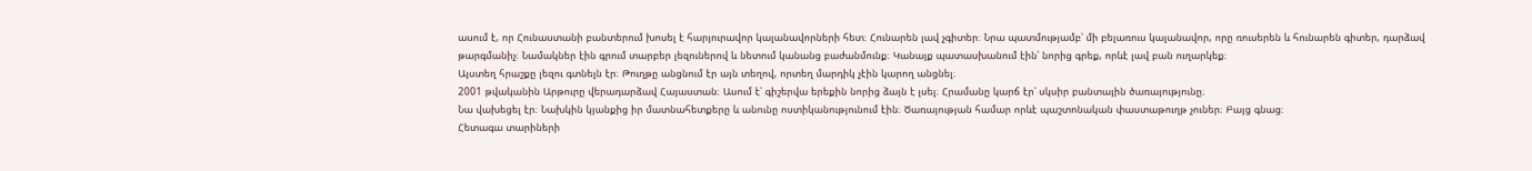ասում է, որ Հունաստանի բանտերում խոսել է հարյուրավոր կալանավորների հետ։ Հունարեն լավ չգիտեր։ Նրա պատմությամբ՝ մի բելառուս կալանավոր, որը ռուսերեն և հունարեն գիտեր, դարձավ թարգմանիչ։ Նամակներ էին գրում տարբեր լեզուներով և նետում կանանց բաժանմունք։ Կանայք պատասխանում էին՝ նորից գրեք, որևէ լավ բան ուղարկեք։
Այստեղ հրաշքը լեզու գտնելն էր։ Թուղթը անցնում էր այն տեղով, որտեղ մարդիկ չէին կարող անցնել։
2001 թվականին Արթուրը վերադարձավ Հայաստան։ Ասում է՝ գիշերվա երեքին նորից ձայն է լսել։ Հրամանը կարճ էր՝ սկսիր բանտային ծառայությունը։
Նա վախեցել էր։ Նախկին կյանքից իր մատնահետքերը և անունը ոստիկանությունում էին։ Ծառայության համար որևէ պաշտոնական փաստաթուղթ չուներ։ Բայց գնաց։
Հետագա տարիների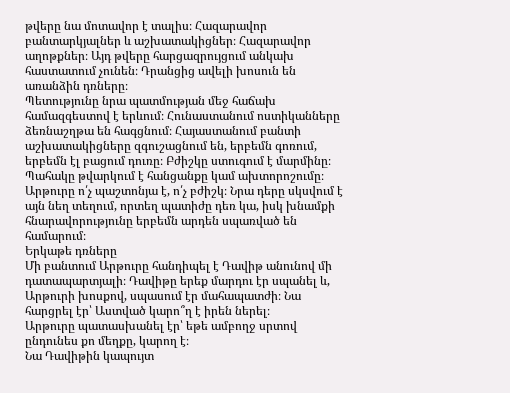թվերը նա մոտավոր է տալիս։ Հազարավոր բանտարկյալներ և աշխատակիցներ։ Հազարավոր աղոթքներ։ Այդ թվերը հարցազրույցում անկախ հաստատում չունեն։ Դրանցից ավելի խոսուն են առանձին դռները։
Պետությունը նրա պատմության մեջ հաճախ համազգեստով է երևում։ Հունաստանում ոստիկանները ձեռնաշղթա են հագցնում։ Հայաստանում բանտի աշխատակիցները զգուշացնում են, երբեմն գոռում, երբեմն էլ բացում դուռը։ Բժիշկը ստուգում է մարմինը։ Պահակը թվարկում է հանցանքը կամ ախտորոշումը։ Արթուրը ո՛չ պաշտոնյա է, ո՛չ բժիշկ։ Նրա դերը սկսվում է այն նեղ տեղում, որտեղ պատիժը դեռ կա, իսկ խնամքի հնարավորությունը երբեմն արդեն սպառված են համարում։
Երկաթե դռները
Մի բանտում Արթուրը հանդիպել է Դավիթ անունով մի դատապարտյալի։ Դավիթը երեք մարդու էր սպանել և, Արթուրի խոսքով, սպասում էր մահապատժի։ Նա հարցրել էր՝ Աստված կարո՞ղ է իրեն ներել։
Արթուրը պատասխանել էր՝ եթե ամբողջ սրտով ընդունես քո մեղքը, կարող է։
Նա Դավիթին կապույտ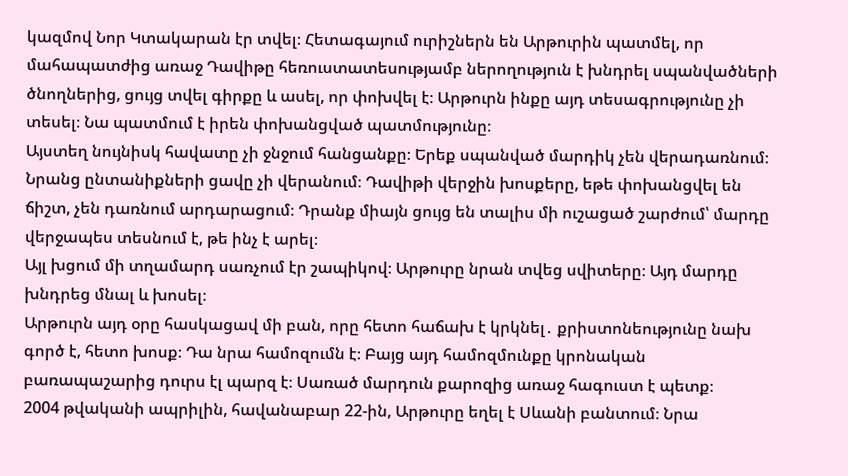կազմով Նոր Կտակարան էր տվել։ Հետագայում ուրիշներն են Արթուրին պատմել, որ մահապատժից առաջ Դավիթը հեռուստատեսությամբ ներողություն է խնդրել սպանվածների ծնողներից, ցույց տվել գիրքը և ասել, որ փոխվել է։ Արթուրն ինքը այդ տեսագրությունը չի տեսել։ Նա պատմում է իրեն փոխանցված պատմությունը։
Այստեղ նույնիսկ հավատը չի ջնջում հանցանքը։ Երեք սպանված մարդիկ չեն վերադառնում։ Նրանց ընտանիքների ցավը չի վերանում։ Դավիթի վերջին խոսքերը, եթե փոխանցվել են ճիշտ, չեն դառնում արդարացում։ Դրանք միայն ցույց են տալիս մի ուշացած շարժում՝ մարդը վերջապես տեսնում է, թե ինչ է արել։
Այլ խցում մի տղամարդ սառչում էր շապիկով։ Արթուրը նրան տվեց սվիտերը։ Այդ մարդը խնդրեց մնալ և խոսել։
Արթուրն այդ օրը հասկացավ մի բան, որը հետո հաճախ է կրկնել․ քրիստոնեությունը նախ գործ է, հետո խոսք։ Դա նրա համոզումն է։ Բայց այդ համոզմունքը կրոնական բառապաշարից դուրս էլ պարզ է։ Սառած մարդուն քարոզից առաջ հագուստ է պետք։
2004 թվականի ապրիլին, հավանաբար 22-ին, Արթուրը եղել է Սևանի բանտում։ Նրա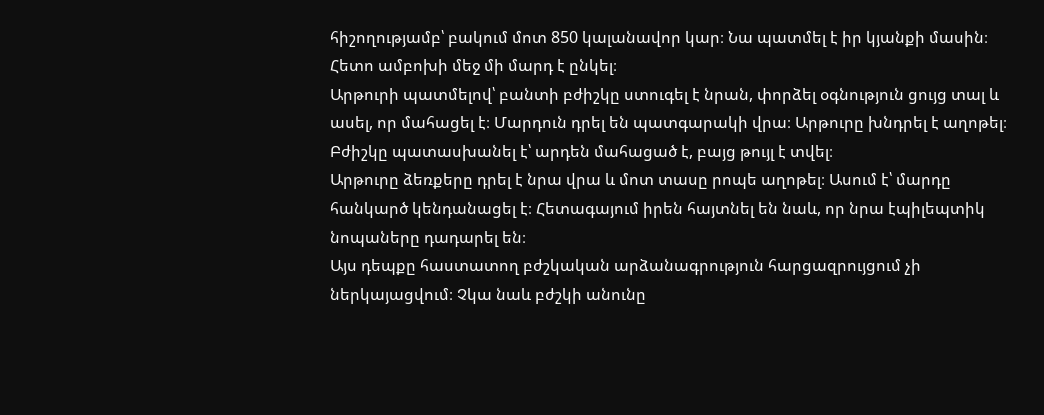հիշողությամբ՝ բակում մոտ 850 կալանավոր կար։ Նա պատմել է իր կյանքի մասին։ Հետո ամբոխի մեջ մի մարդ է ընկել։
Արթուրի պատմելով՝ բանտի բժիշկը ստուգել է նրան, փորձել օգնություն ցույց տալ և ասել, որ մահացել է։ Մարդուն դրել են պատգարակի վրա։ Արթուրը խնդրել է աղոթել։ Բժիշկը պատասխանել է՝ արդեն մահացած է, բայց թույլ է տվել։
Արթուրը ձեռքերը դրել է նրա վրա և մոտ տասը րոպե աղոթել։ Ասում է՝ մարդը հանկարծ կենդանացել է։ Հետագայում իրեն հայտնել են նաև, որ նրա էպիլեպտիկ նոպաները դադարել են։
Այս դեպքը հաստատող բժշկական արձանագրություն հարցազրույցում չի ներկայացվում։ Չկա նաև բժշկի անունը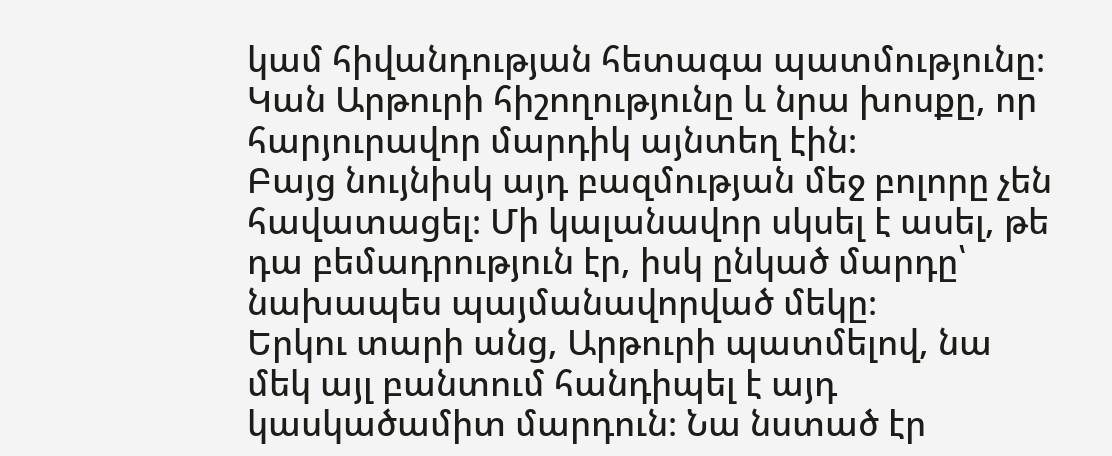կամ հիվանդության հետագա պատմությունը։ Կան Արթուրի հիշողությունը և նրա խոսքը, որ հարյուրավոր մարդիկ այնտեղ էին։
Բայց նույնիսկ այդ բազմության մեջ բոլորը չեն հավատացել։ Մի կալանավոր սկսել է ասել, թե դա բեմադրություն էր, իսկ ընկած մարդը՝ նախապես պայմանավորված մեկը։
Երկու տարի անց, Արթուրի պատմելով, նա մեկ այլ բանտում հանդիպել է այդ կասկածամիտ մարդուն։ Նա նստած էր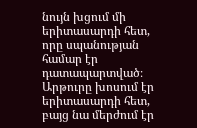նույն խցում մի երիտասարդի հետ, որը սպանության համար էր դատապարտված։ Արթուրը խոսում էր երիտասարդի հետ, բայց նա մերժում էր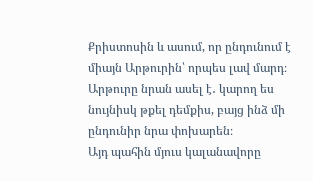Քրիստոսին և ասում, որ ընդունում է միայն Արթուրին՝ որպես լավ մարդ։
Արթուրը նրան ասել է․ կարող ես նույնիսկ թքել դեմքիս, բայց ինձ մի ընդունիր նրա փոխարեն։
Այդ պահին մյուս կալանավորը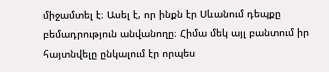միջամտել է։ Ասել է, որ ինքն էր Սևանում դեպքը բեմադրություն անվանողը։ Հիմա մեկ այլ բանտում իր հայտնվելը ընկալում էր որպես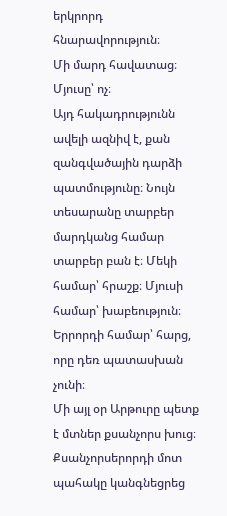երկրորդ հնարավորություն։
Մի մարդ հավատաց։ Մյուսը՝ ոչ։
Այդ հակադրությունն ավելի ազնիվ է, քան զանգվածային դարձի պատմությունը։ Նույն տեսարանը տարբեր մարդկանց համար տարբեր բան է։ Մեկի համար՝ հրաշք։ Մյուսի համար՝ խաբեություն։ Երրորդի համար՝ հարց, որը դեռ պատասխան չունի։
Մի այլ օր Արթուրը պետք է մտներ քսանչորս խուց։ Քսանչորսերորդի մոտ պահակը կանգնեցրեց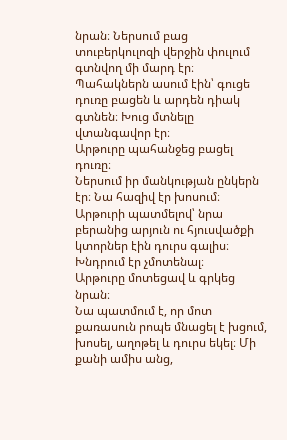նրան։ Ներսում բաց տուբերկուլոզի վերջին փուլում գտնվող մի մարդ էր։ Պահակներն ասում էին՝ գուցե դուռը բացեն և արդեն դիակ գտնեն։ Խուց մտնելը վտանգավոր էր։
Արթուրը պահանջեց բացել դուռը։
Ներսում իր մանկության ընկերն էր։ Նա հազիվ էր խոսում։ Արթուրի պատմելով՝ նրա բերանից արյուն ու հյուսվածքի կտորներ էին դուրս գալիս։ Խնդրում էր չմոտենալ։
Արթուրը մոտեցավ և գրկեց նրան։
Նա պատմում է, որ մոտ քառասուն րոպե մնացել է խցում, խոսել, աղոթել և դուրս եկել։ Մի քանի ամիս անց,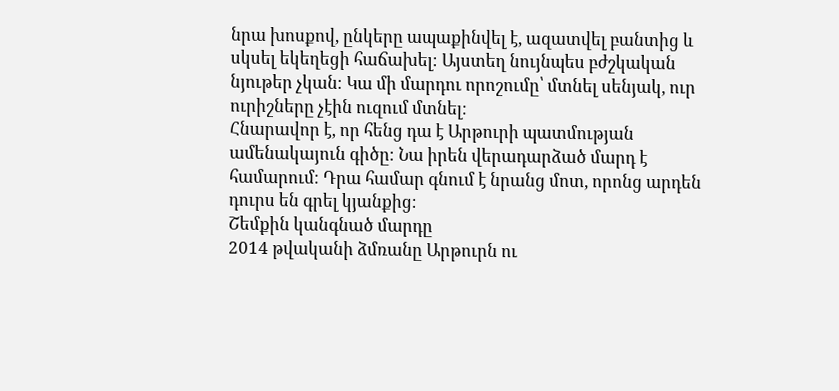նրա խոսքով, ընկերը ապաքինվել է, ազատվել բանտից և սկսել եկեղեցի հաճախել։ Այստեղ նույնպես բժշկական նյութեր չկան։ Կա մի մարդու որոշումը՝ մտնել սենյակ, ուր ուրիշները չէին ուզում մտնել։
Հնարավոր է, որ հենց դա է Արթուրի պատմության ամենակայուն գիծը։ Նա իրեն վերադարձած մարդ է համարում։ Դրա համար գնում է նրանց մոտ, որոնց արդեն դուրս են գրել կյանքից։
Շեմքին կանգնած մարդը
2014 թվականի ձմռանը Արթուրն ու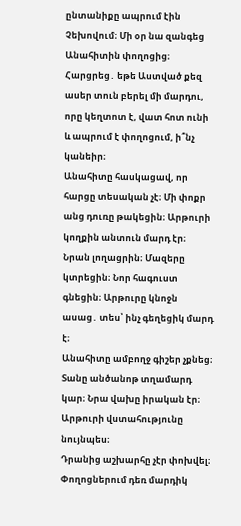ընտանիքը ապրում էին Չեխովում։ Մի օր նա զանգեց Անահիտին փողոցից։
Հարցրեց․ եթե Աստված քեզ ասեր տուն բերել մի մարդու, որը կեղտոտ է, վատ հոտ ունի և ապրում է փողոցում, ի՞նչ կանեիր։
Անահիտը հասկացավ, որ հարցը տեսական չէ։ Մի փոքր անց դուռը թակեցին։ Արթուրի կողքին անտուն մարդ էր։
Նրան լողացրին։ Մազերը կտրեցին։ Նոր հագուստ գնեցին։ Արթուրը կնոջն ասաց․ տես՝ ինչ գեղեցիկ մարդ է։
Անահիտը ամբողջ գիշեր չքնեց։ Տանը անծանոթ տղամարդ կար։ Նրա վախը իրական էր։ Արթուրի վստահությունը նույնպես։
Դրանից աշխարհը չէր փոխվել։ Փողոցներում դեռ մարդիկ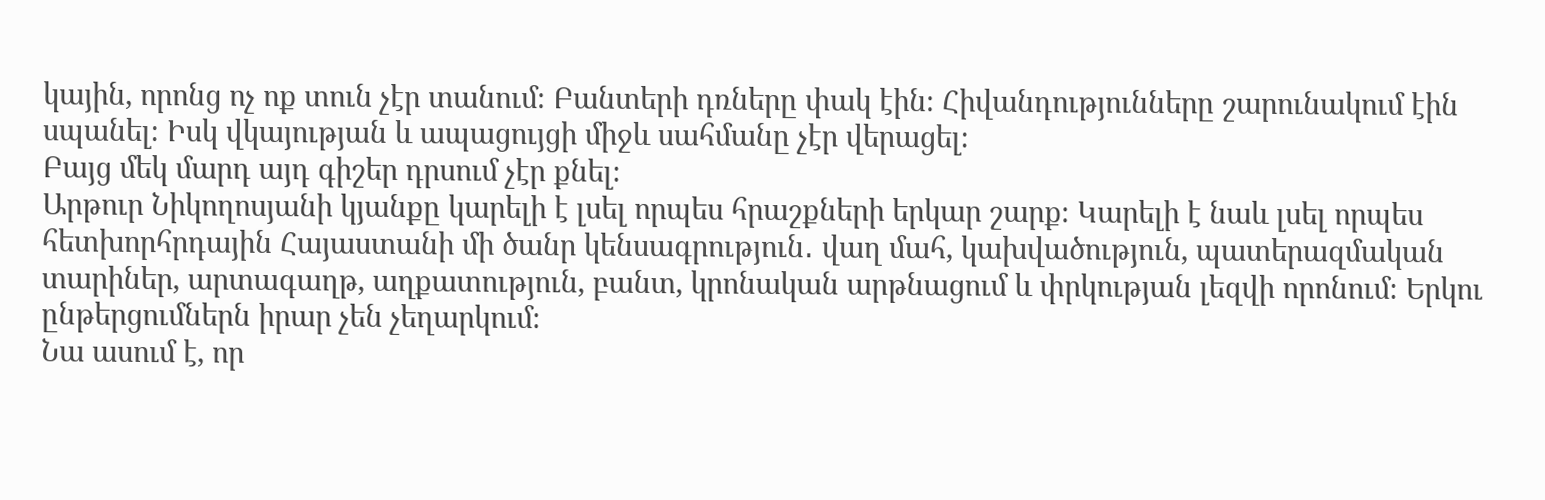կային, որոնց ոչ ոք տուն չէր տանում։ Բանտերի դռները փակ էին։ Հիվանդությունները շարունակում էին սպանել։ Իսկ վկայության և ապացույցի միջև սահմանը չէր վերացել։
Բայց մեկ մարդ այդ գիշեր դրսում չէր քնել։
Արթուր Նիկողոսյանի կյանքը կարելի է լսել որպես հրաշքների երկար շարք։ Կարելի է նաև լսել որպես հետխորհրդային Հայաստանի մի ծանր կենսագրություն․ վաղ մահ, կախվածություն, պատերազմական տարիներ, արտագաղթ, աղքատություն, բանտ, կրոնական արթնացում և փրկության լեզվի որոնում։ Երկու ընթերցումներն իրար չեն չեղարկում։
Նա ասում է, որ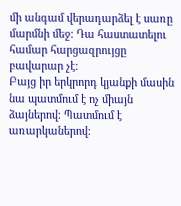մի անգամ վերադարձել է սառը մարմնի մեջ։ Դա հաստատելու համար հարցազրույցը բավարար չէ։
Բայց իր երկրորդ կյանքի մասին նա պատմում է ոչ միայն ձայներով։ Պատմում է առարկաներով։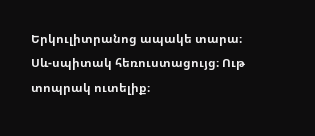Երկուլիտրանոց ապակե տարա։ Սև-սպիտակ հեռուստացույց։ Ութ տոպրակ ուտելիք։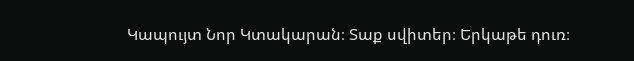Կապույտ Նոր Կտակարան։ Տաք սվիտեր։ Երկաթե դուռ։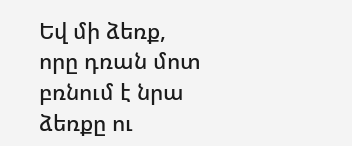Եվ մի ձեռք, որը դռան մոտ բռնում է նրա ձեռքը ու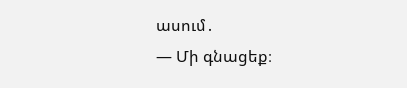ասում․
— Մի գնացեք։